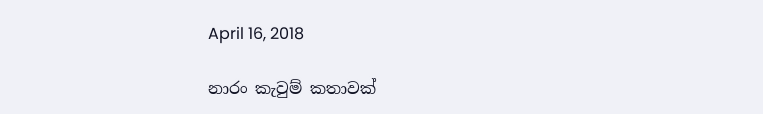April 16, 2018

නාරං කැවුම් කතාවක්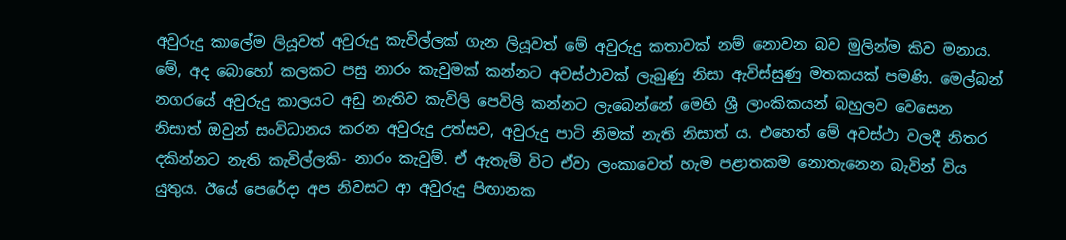අවුරුදු කාලේම ලියූවත් අවුරුදු කැවිල්ලක් ගැන ලියූවත් මේ අවුරුදු කතාවක් නම් නොවන බව මුලින්ම කිව මනාය. මේ, අද බොහෝ කලකට පසු නාරං කැවුමක් කන්නට අවස්ථාවක් ලැබුණු නිසා ඇවිස්සුණු මතකයක් පමණි. මෙල්බන් නගරයේ අවුරුදු කාලයට අඩු නැතිව කැවිලි පෙවිලි කන්නට ලැබෙන්නේ මෙහි ශ්‍රී ලාංකිකයන් බහුලව වෙසෙන නිසාත් ඔවුන් සංවිධානය කරන අවුරුදු උත්සව, අවුරුදු පාටි නිමක් නැති නිසාත් ය. එහෙත් මේ අවස්ථා වලදී නිතර දකින්නට නැති කැවිල්ලකි- නාරං කැවුම්. ඒ ඇතැම් විට ඒවා ලංකාවෙත් හැම පළාතකම නොතැනෙන බැවින් විය යුතුය. ඊයේ පෙරේදා අප නිවසට ආ අවුරුදු පිඟානක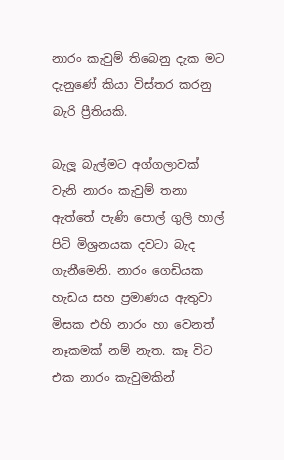නාරං කැවුම් තිබෙනු දැක මට දැනුණේ කියා විස්තර කරනු බැරි ප්‍රීතියකි.

බැලූ බැල්මට අග්ගලාවක් වැනි නාරං කැවුම් තනා ඇත්තේ පැණි පොල් ගුලි හාල් පිටි මිශ්‍රනයක දවටා බැද ගැනීමෙනි. නාරං ගෙඩියක හැඩය සහ ප්‍රමාණය ඇතුවා මිසක එහි නාරං හා වෙනත් නෑකමක් නම් නැත. කෑ විට එක නාරං කැවුමකින්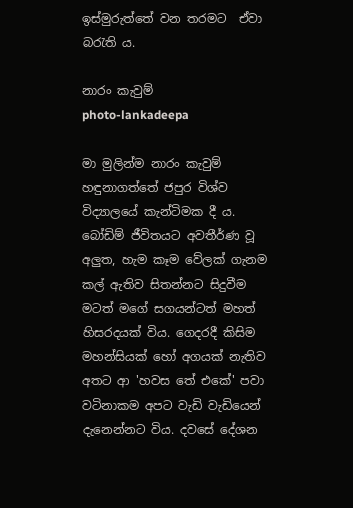ඉස්මුරුත්තේ වන තරමට  ඒවා බරැති ය.

නාරං කැවුම්
photo-lankadeepa

මා මුලින්ම නාරං කැවුම් හඳුනාගත්තේ ජපුර විශ්ව විද්‍යාලයේ කැන්ටිමක දී ය. බෝඩිම් ජීවිතයට අවතීර්ණ වූ අලුත, හැම කෑම වේලක් ගැනම කල් ඇතිව සිතන්නට සිදුවීම මටත් මගේ සගයන්ටත් මහත් හිසරදයක් විය. ගෙදරදී කිසිම මහන්සියක් හෝ අගයක් නැතිව අතට ආ 'හවස තේ එකේ' පවා වටිනාකම අපට වැඩි වැඩියෙන් දැනෙන්නට විය. දවසේ දේශන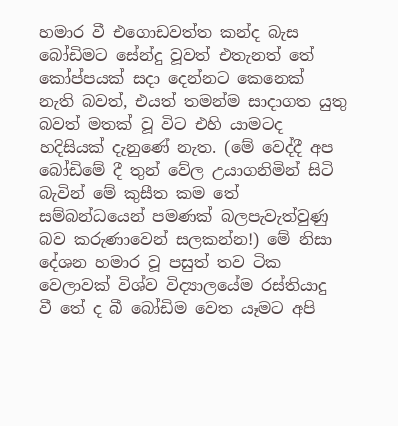හමාර වී එගොඩවත්ත කන්ද බැස බෝඩිමට සේන්දු වූවත් එතැනත් තේ කෝප්පයක් සදා දෙන්නට කෙනෙක් නැති බවත්, එයත් තමන්ම සාදාගත යුතු බවත් මතක් වූ විට එහි යාමටද හදිසියක් දැනුණේ නැත. (මේ වෙද්දී අප බෝඩිමේ දී තුන් වේල උයාගනිමින් සිටි බැවින් මේ කුසීත කම තේ සම්බන්ධයෙන් පමණක් බලපැවැත්වුණු බව කරුණාවෙන් සලකන්න!) මේ නිසා දේශන හමාර වූ පසුත් තව ටික වෙලාවක් විශ්ව විද්‍යාලයේම රස්තියාදු වී තේ ද බී බෝඩිම වෙත යෑමට අපි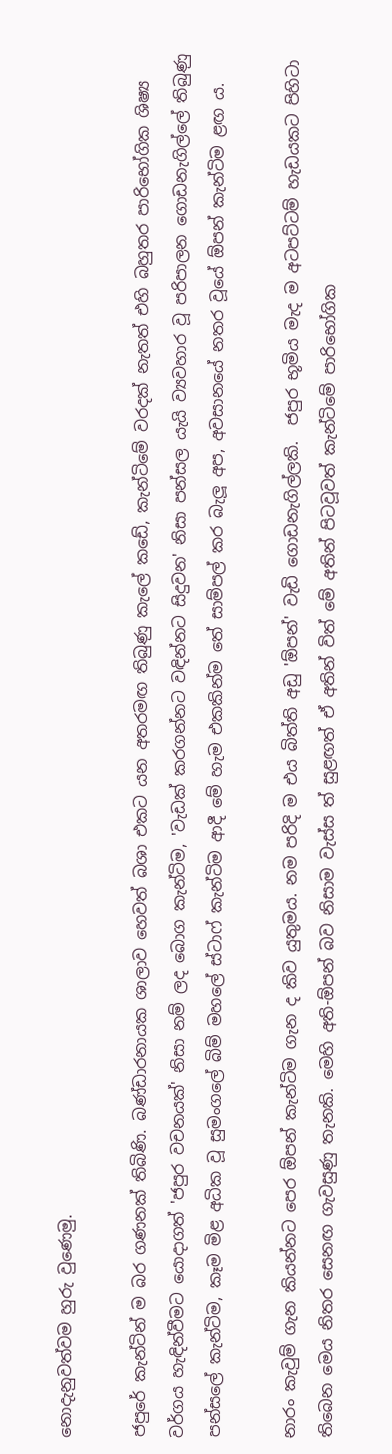නොදැනුවත්වම හුරු වුණෙමු.

ජපුරේ කැන්ටින් ම බර ගණනක් තිබිණි. බණ්ඩාරනායක ශාලාව හෙවත් බශා එකට යන අතරමඟ තිබුණු කැලේ කඩේ, කැන්ටිමේ වරදක් නැතත් එහි බහුතර පාරිභෝගික ශිෂ්‍ය වර්ගය හැඳින්වීමට යොදාගත් 'ජපුර වචනයක්' නිසා නම් ලද බොග කැන්ටිම, 'වැඩක් කරගන්නට වඳින්නට සිදුවන' නිසා පන්සල යැයි ව්‍යවහාර වූ පරිපාලන ගොඩනැගිල්ලේ තිබුණු පන්සලේ කැන්ටිම, කෑම මිළ අධික වූ සුමංගලේ බිම් මහලේ ස්ටාෆ් කැන්ටිම ආදී මේ හැම එකකින්ම තේ සාම්පල් කර බැලූ අප, අවසානයේ නතර වූයේ ඕපන් කැන්ටිම ළඟ ය.

නාරං කැවුම් ගැන කියන්නට පෙර ඕපන් කැන්ටිම ගැන ද කිව යුතුමය. නම පරිදි ම එය බිත්ති අඩු 'ඕපන්' වැඩි ගොඩනැගිල්ලකි.  ජපුර භූමිය මැද ම අටපට්ටම් හැඩයකට පිහිටා තිබෙන මෙය නිතර සෙනඟ ගැවසුණු තැනකි. මෙහි අති-ඕපන් බව නිසාම වැස්ස ත් සුළඟත් ඒ අතින් විත් මේ අතින් පිටවූවත් කැන්ටිමේ පාරිභෝගික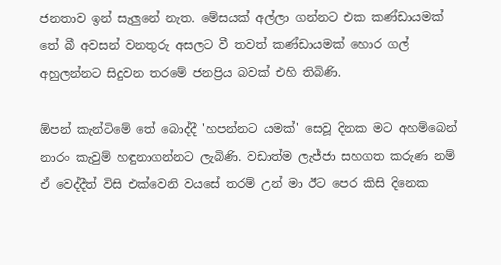ජනතාව ඉන් සැලුනේ නැත. මේසයක් අල්ලා ගන්නට එක කණ්ඩායමක් තේ බී අවසන් වනතුරු අසලට වී තවත් කණ්ඩායමක් හොර ගල් අහුලන්නට සිදුවන තරමේ ජනප්‍රිය බවක් එහි තිබිණි.

ඕපන් කැන්ටිමේ තේ බොද්දී 'හපන්නට යමක්' සෙවූ දිනක මට අහම්බෙන් නාරං කැවුම් හඳුනාගන්නට ලැබිණි. වඩාත්ම ලැජ්ජා සහගත කරුණ නම් ඒ වෙද්දීත් විසි එක්වෙනි වයසේ තරම් උන් මා ඊට පෙර කිසි දිනෙක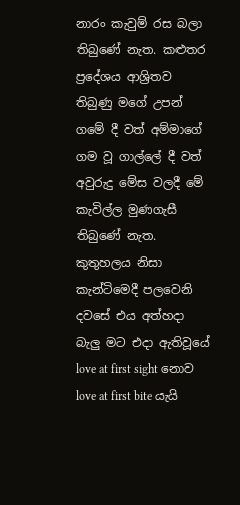නාරං කැවුම් රස බලා තිබුණේ නැත. කළුතර ප්‍රදේශය ආශ්‍රිතව තිබුණු මගේ උපන් ගමේ දී වත් අම්මාගේ ගම වූ ගාල්ලේ දී වත් අවුරුදු මේස වලදී මේ කැවිල්ල මුණගැසී තිබුණේ නැත. කුතුහලය නිසා කැන්ටිමෙදී පලවෙනි දවසේ එය අත්හදා බැලු මට එදා ඇතිවූයේ love at first sight නොව love at first bite යැයි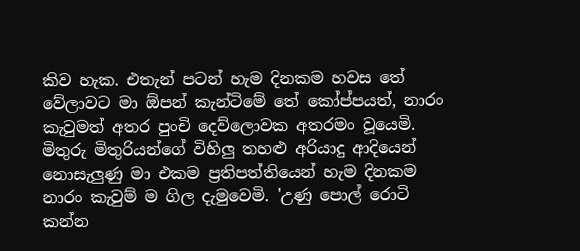කිව හැක. එතැන් පටන් හැම දිනකම හවස තේ වේලාවට මා ඕපන් කැන්ටිමේ තේ කෝප්පයත්, නාරං කැවුමත් අතර පුංචි දෙව්ලොවක අතරමං වූයෙමි. මිතුරු මිතුරියන්ගේ විහිලු තහළු අරියාදු ආදියෙන් නොසැලුණු මා එකම ප්‍රතිපත්තියෙන් හැම දිනකම නාරං කැවුම් ම ගිල දැමුවෙමි. 'උණු පොල් රොටි කන්න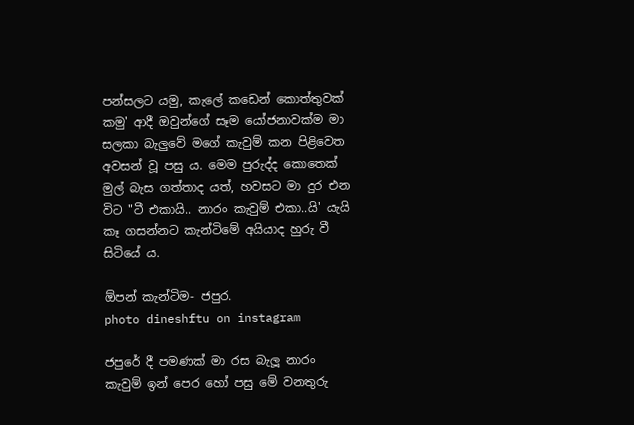පන්සලට යමු, කැලේ කඩෙන් කොත්තුවක් කමු' ආදී ඔවුන්ගේ සෑම යෝජනාවක්ම මා සලකා බැලුවේ මගේ කැවුම් කන පිළිවෙත අවසන් වූ පසු ය. මෙම පුරුද්ද කොතෙක් මුල් බැස ගත්තාද යත්, හවසට මා දුර එන විට "ටී එකායි.. නාරං කැවුම් එකා..යි' යැයි කෑ ගසන්නට කැන්ටිමේ අයියාද හුරු වී සිටියේ ය.

ඕපන් කැන්ටිම- ජපුර.
photo dineshftu on instagram

ජපුරේ දී පමණක් මා රස බැලූ නාරං කැවුම් ඉන් පෙර හෝ පසු මේ වනතුරු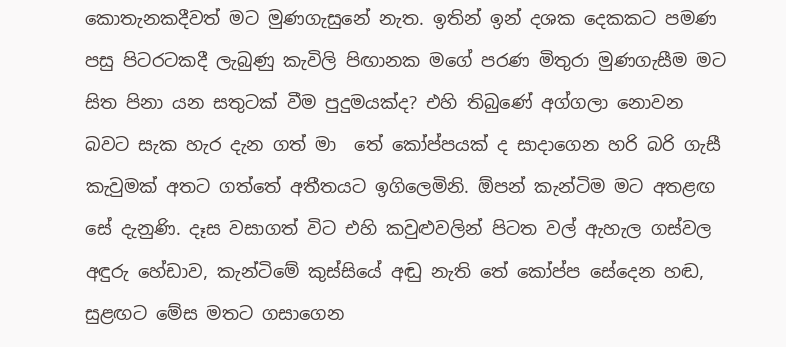කොතැනකදීවත් මට මුණගැසුනේ නැත. ඉතින් ඉන් දශක දෙකකට පමණ පසු පිටරටකදී ලැබුණු කැවිලි පිඟානක මගේ පරණ මිතුරා මුණගැසීම මට සිත පිනා යන සතුටක් වීම පුදුමයක්ද? එහි තිබුණේ අග්ගලා නොවන බවට සැක හැර දැන ගත් මා  තේ කෝප්පයක් ද සාදාගෙන හරි බරි ගැසී කැවුමක් අතට ගත්තේ අතීතයට ඉගිලෙමිනි. ඕපන් කැන්ටිම මට අතළඟ සේ දැනුණි. දෑස වසාගත් විට එහි කවුළුවලින් පිටත වල් ඇහැල ගස්වල අඳුරු හේඩාව, කැන්ටිමේ කුස්සියේ අඬු නැති තේ කෝප්ප සේදෙන හඬ, සුළඟට මේස මතට ගසාගෙන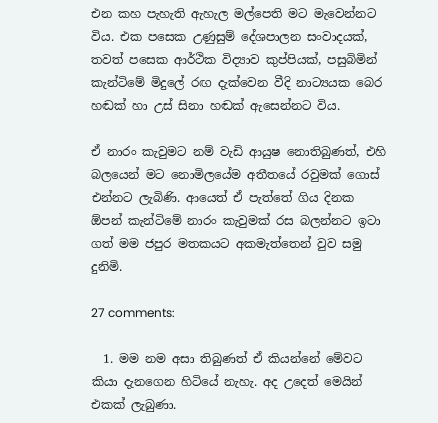එන කහ පැහැති ඇහැල මල්පෙති මට මැවෙන්නට විය. එක පසෙක උණුසුම් දේශපාලන සංවාදයක්, තවත් පසෙක ආර්ථික විද්‍යාව කුප්පියක්, පසුබිමින් කැන්ටිමේ මිදුලේ රඟ දැක්වෙන වීදි නාට්‍යයක බෙර හඬක් හා උස් සිනා හඬක් ඇසෙන්නට විය.

ඒ නාරං කැවුමට නම් වැඩි ආයුෂ නොතිබුණත්, එහි බලයෙන් මට නොමිලයේම අතීතයේ රවුමක් ගොස් එන්නට ලැබිණි. ආයෙත් ඒ පැත්තේ ගිය දිනක ඕපන් කැන්ටිමේ නාරං කැවුමක් රස බලන්නට ඉටා ගත් මම ජපුර මතකයට අකමැත්තෙන් වුව සමු දුනිමි.

27 comments:

  1. මම නම අසා තිබුණත් ඒ කියන්නේ මේවට කියා දැනගෙන හිටියේ නැහැ. අද උදෙත් මෙයින් එකක් ලැබුණා.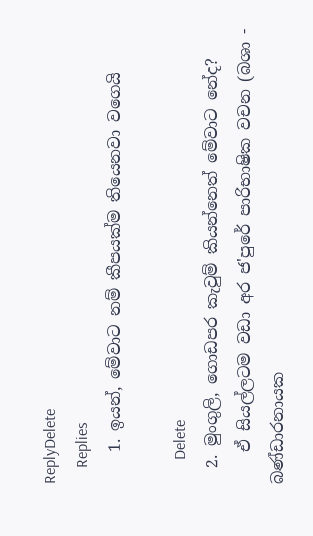ReplyDelete
    Replies
    1. ඉයන්, මේවාට නම් කීපයක්ම තියෙනවා වගෙයි

      Delete
  2. මුංගුලි, ගොඩපර කැවුම් කියන්නෙත් මේවාට නේද?
    ඒ සියල්ලටම වඩා අර ජ'පුරේ පාරිභාෂික වචන (බශා - බණ්ඩාරනායක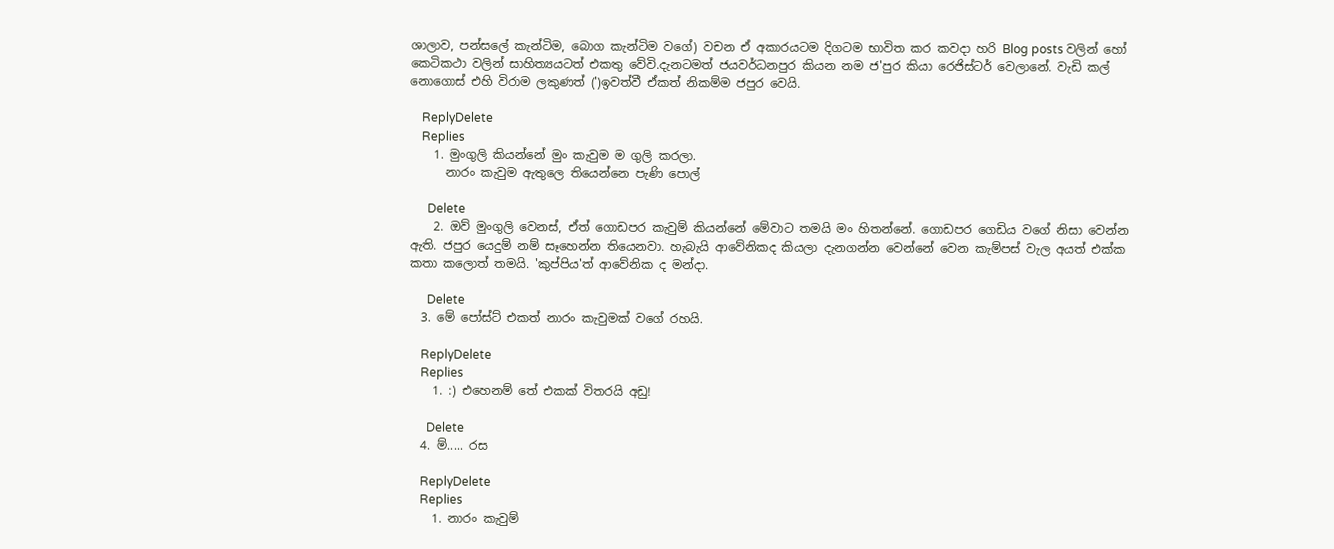ශාලාව, පන්සලේ කැන්ටිම, බොග කැන්ටිම වගේ) වචන ඒ අකාරයටම දිගටම භාවිත කර කවදා හරි Blog posts වලින් හෝ කෙටිකථා වලින් සාහිත්‍යයටත් එකතු වේවි.දැනටමත් ජයවර්ධනපුර කියන නම ජ'පුර කියා රෙජිස්ටර් වෙලානේ. වැඩි කල් නොගොස් එහි විරාම ලකුණත් (')ඉවත්වී ඒකත් නිකම්ම ජපුර වෙයි.

    ReplyDelete
    Replies
    1. මුංගුලි කියන්නේ මුං කැවුම ම ගුලි කරලා.
      නාරං කැවුම ඇතුලෙ තියෙන්නෙ පැණි පොල්

      Delete
    2. ඔව් මුංගුලි වෙනස්, ඒත් ගොඩපර කැවුම් කියන්නේ මේවාට තමයි මං හිතන්නේ. ගොඩපර ගෙඩිය වගේ නිසා වෙන්න ඇති. ජපුර යෙදුම් නම් සෑහෙන්න තියෙනවා. හැබැයි ආවේනිකද කියලා දැනගන්න වෙන්නේ වෙන කැම්පස් වැල අයත් එක්ක කතා කලොත් තමයි. 'කුප්පිය'ත් ආවේනික ද මන්දා.

      Delete
  3. මේ පෝස්ට් එකත් නාරං කැවුමක් වගේ රහයි.

    ReplyDelete
    Replies
    1. :) එහෙනම් තේ එකක් විතරයි අඩු!

      Delete
  4. ම්..... රස

    ReplyDelete
    Replies
    1. නාරං කැවුම්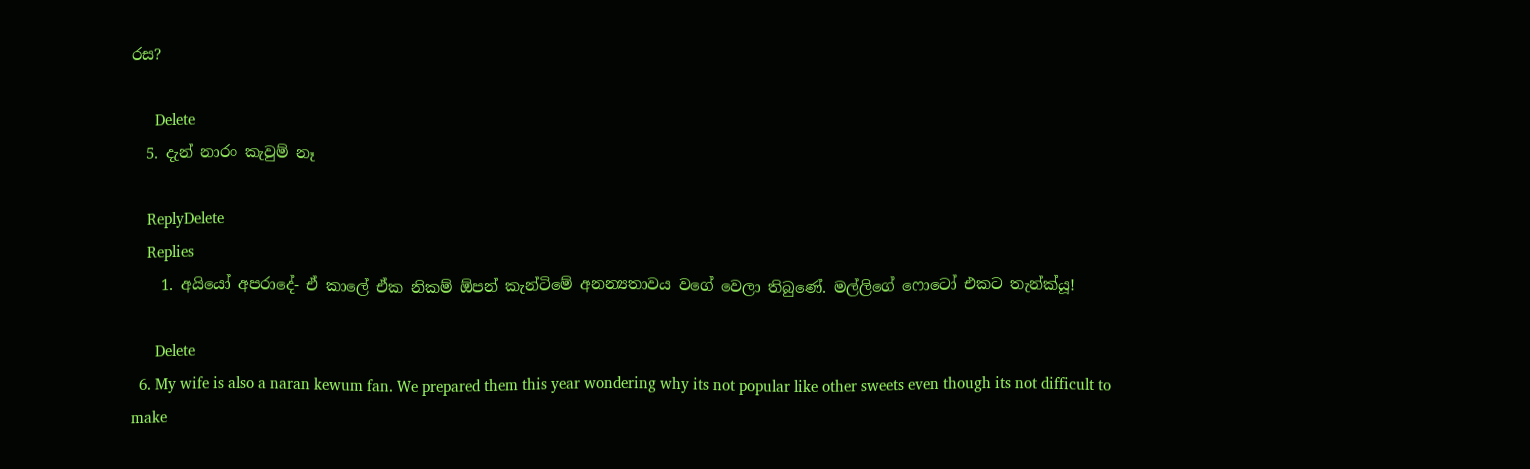රස?

      Delete
  5. දැන් නාරං කැවුම් නෑ

    ReplyDelete
    Replies
    1. අයියෝ අපරාදේ- ඒ කාලේ ඒක නිකම් ඕපන් කැන්ටිමේ අනන්‍යතාවය වගේ වෙලා තිබුණේ. මල්ලිගේ ෆොටෝ එකට තැන්ක්යූ!

      Delete
  6. My wife is also a naran kewum fan. We prepared them this year wondering why its not popular like other sweets even though its not difficult to make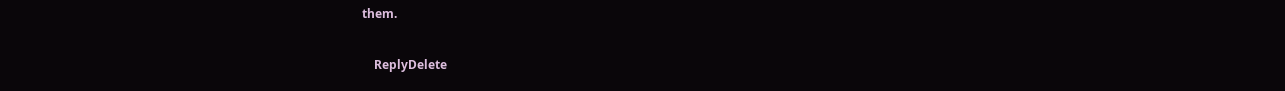them.

    ReplyDelete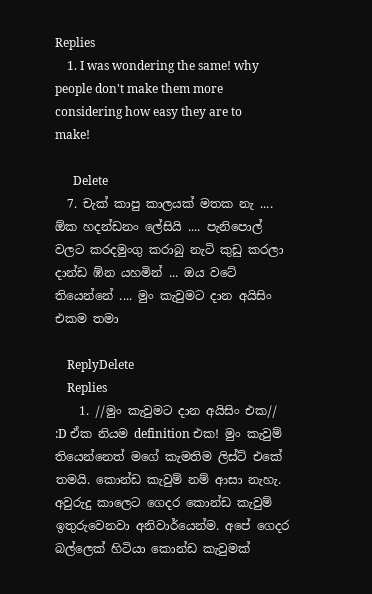Replies
    1. I was wondering the same! why people don't make them more considering how easy they are to make!

      Delete
  7. චැක් කාපු කාලයක් මතක නැ .... ඕක හදන්ඩනං ලේසියි .... පැනිපොල් වලට කරදමුංගු කරාබු නැටි කුඩු කරලා දාන්ඩ ඹ්න යහමින් ... ඔය වටේ තියෙන්නේ .... මුං කැවුමට දාන අයිසිං එකම තමා

    ReplyDelete
    Replies
    1. //මුං කැවුමට දාන අයිසිං එක// :D ඒක නියම definition එක! මුං කැවුම් තියෙන්නෙත් මගේ කැමතිම ලිස්ට් එකේ තමයි. කොන්ඩ කැවුම් නම් ආසා නැහැ. අවුරුදු කාලෙට ගෙදර කොන්ඩ කැවුම් ඉතුරුවෙනවා අනිවාර්යෙන්ම. අපේ ගෙදර බල්ලෙක් හිටියා කොන්ඩ කැවුමක්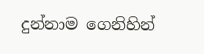දුන්නාම ගෙනිහින්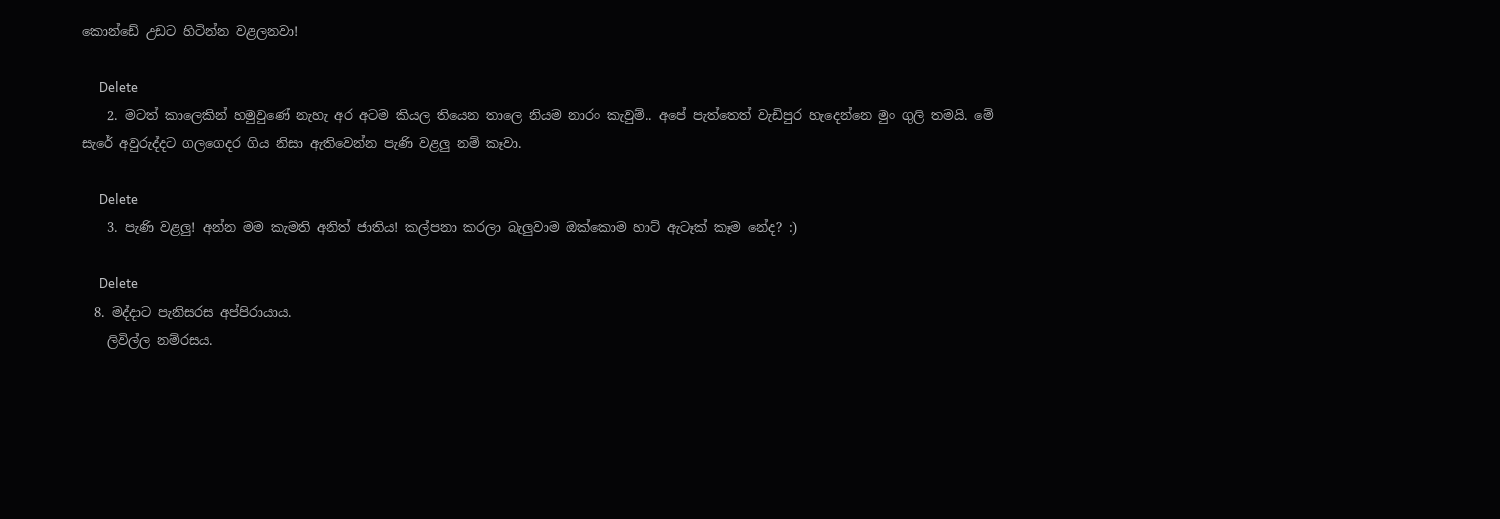කොන්ඩේ උඩට හිටින්න වළලනවා!

      Delete
    2. මටත් කාලෙකින් හමුවුණේ නැහැ අර අටම කියල තියෙන තාලෙ නියම නාරං කැවුම්.. අපේ පැත්තෙත් වැඩිපුර හැදෙන්නෙ මුං ගුලි තමයි. මේ සැරේ අවුරුද්දට ගලගෙදර ගිය නිසා ඇතිවෙන්න පැණි වළලු නම් කෑවා.

      Delete
    3. පැණි වළලු! අන්න මම කැමති අනිත් ජාතිය! කල්පනා කරලා බැලුවාම ඔක්කොම හාට් ඇටෑක් කෑම නේද? :)

      Delete
  8. මද්දාට පැනිසරස අප්පිරායාය.
    ලිවිල්ල නම්රසය.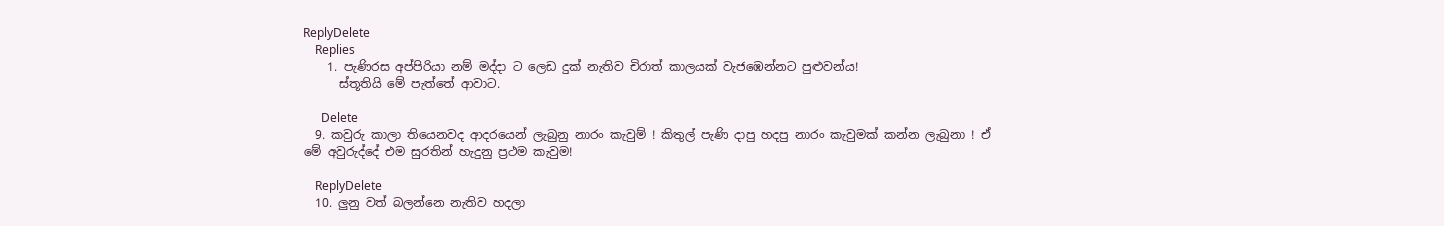ReplyDelete
    Replies
    1. පැණිරස අප්පිරියා නම් මද්දා ට ලෙඩ දුක් නැතිව චිරාත් කාලයක් වැජඹෙන්නට පුළුවන්ය!
      ස්තූතියි මේ පැත්තේ ආවාට.

      Delete
  9. කවුරු කාලා තියෙනවද ආදරයෙන් ලැබුනු නාරං කැවුම් ! කිතුල් පැණි දාපු හදපු නාරං කැවුමක් කන්න ලැබුනා ! ඒ මේ අවුරුද්දේ එම සුරතින් හැදුනු ප්‍රථම කැවුම!

    ReplyDelete
  10. ලුනු වත් බලන්නෙ නැතිව හදලා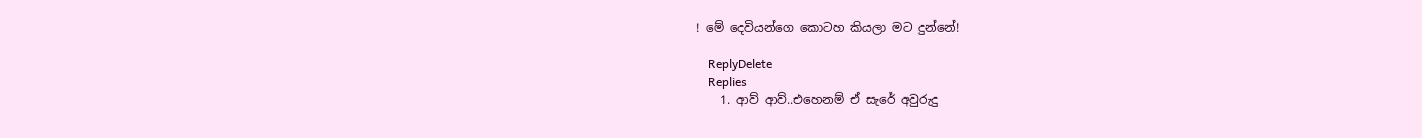! මේ දෙවියන්ගෙ කොටහ කියලා මට දුන්නේ!

    ReplyDelete
    Replies
    1. ආව් ආව්..එහෙනම් ඒ සැරේ අවුරුදු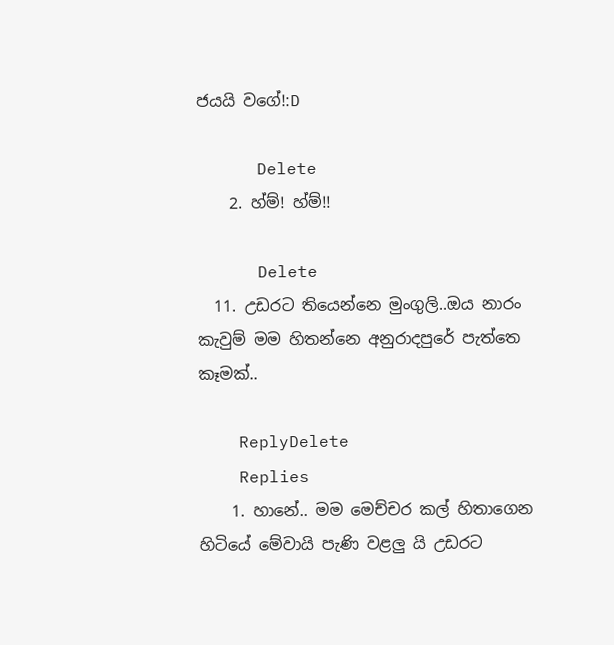ජයයි වගේ!:D

      Delete
    2. හ්ම්! හ්ම්!!

      Delete
  11. උඩරට තියෙන්නෙ මුංගුලි..ඔය නාරං කැවුම් මම හිතන්නෙ අනුරාදපුරේ පැත්තෙ කෑමක්..

    ReplyDelete
    Replies
    1. හානේ.. මම මෙච්චර කල් හිතාගෙන හිටියේ මේවායි පැණි වළලු යි උඩරට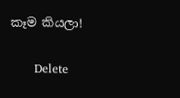කෑම කියලා!

      Delete